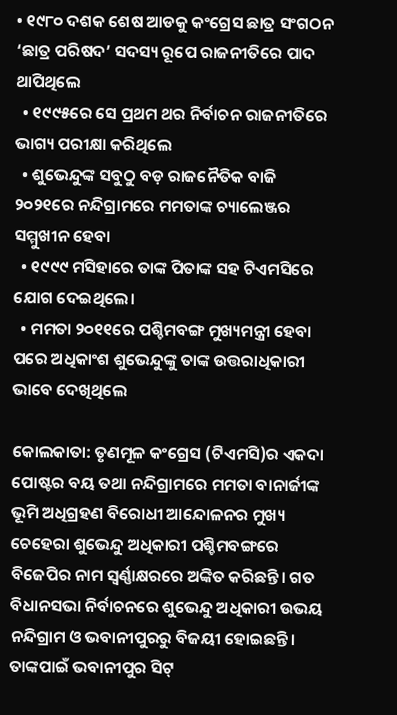• ୧୯୮୦ ଦଶକ ଶେଷ ଆଡକୁ କଂଗ୍ରେସ ଛାତ୍ର ସଂଗଠନ ‘ଛାତ୍ର ପରିଷଦ’ ସଦସ୍ୟ ରୂପେ ରାଜନୀତିରେ ପାଦ ଥାପିଥିଲେ
  • ୧୯୯୫ରେ ସେ ପ୍ରଥମ ଥର ନିର୍ବାଚନ ରାଜନୀତିରେ ଭାଗ୍ୟ ପରୀକ୍ଷା କରିଥିଲେ
  • ଶୁଭେନ୍ଦୁଙ୍କ ସବୁଠୁ ବଡ଼ ରାଜନୈତିକ ବାଜି ୨୦୨୧ରେ ନନ୍ଦିଗ୍ରାମରେ ମମତାଙ୍କ ଚ୍ୟାଲେଞ୍ଜର ସମ୍ମୁଖୀନ ହେବା
  • ୧୯୯୯ ମସିହାରେ ତାଙ୍କ ପିତାଙ୍କ ସହ ଟିଏମସିରେ ଯୋଗ ଦେଇଥିଲେ।
  • ମମତା ୨୦୧୧ରେ ପଶ୍ଚିମବଙ୍ଗ ମୁଖ୍ୟମନ୍ତ୍ରୀ ହେବା ପରେ ଅଧିକାଂଶ ଶୁଭେନ୍ଦୁଙ୍କୁ ତାଙ୍କ ଉତ୍ତରାଧିକାରୀ ଭାବେ ଦେଖିଥିଲେ

କୋଲକାତା: ତୃଣମୂଳ କଂଗ୍ରେସ (ଟିଏମସି)ର ଏକଦା ପୋଷ୍ଟର ବୟ ତଥା ନନ୍ଦିଗ୍ରାମରେ ମମତା ବାନାର୍ଜୀଙ୍କ ଭୂମି ଅଧିଗ୍ରହଣ ବିରୋଧୀ ଆନ୍ଦୋଳନର ମୁଖ୍ୟ ଚେହେରା ଶୁଭେନ୍ଦୁ ଅଧିକାରୀ ପଶ୍ଚିମବଙ୍ଗରେ ବିଜେପିର ନାମ ସ୍ୱର୍ଣ୍ଣାକ୍ଷରରେ ଅଙ୍କିତ କରିଛନ୍ତି। ଗତ ବିଧାନସଭା ନିର୍ବାଚନରେ ଶୁଭେନ୍ଦୁ ଅଧିକାରୀ ଉଭୟ ନନ୍ଦିଗ୍ରାମ ଓ ଭବାନୀପୁରରୁ ବିଜୟୀ ହୋଇଛନ୍ତି। ତାଙ୍କପାଇଁ ଭବାନୀପୁର ସିଟ୍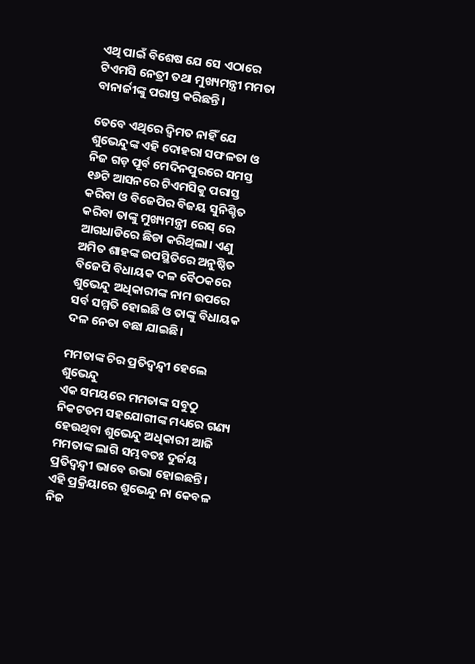ଏଥି ପାଇଁ ବିଶେଷ ଯେ ସେ ଏଠାରେ ଟିଏମସି ନେତ୍ରୀ ତଥା ମୁଖ୍ୟମନ୍ତ୍ରୀ ମମତା ବାନାର୍ଜୀଙ୍କୁ ପରାସ୍ତ କରିଛନ୍ତି।

ତେବେ ଏଥିରେ ଦ୍ୱିମତ ନାହିଁ ଯେ ଶୁଭେନ୍ଦୁଙ୍କ ଏହି ଦୋହରା ସଫଳତା ଓ ନିଜ ଗଡ଼ ପୂର୍ବ ମେଦିନପୁରରେ ସମସ୍ତ ୧୬ଟି ଆସନରେ ଟିଏମସିକୁ ପରାସ୍ତ କରିବା ଓ ବିଜେପିର ବିଜୟ ସୁନିଶ୍ଚିତ କରିବା ତାଙ୍କୁ ମୁଖ୍ୟମନ୍ତ୍ରୀ ରେସ୍ ରେ ଆଗଧାଡିରେ ଛିଡା କରିଥିଲା। ଏଣୁ ଅମିତ ଶାହଙ୍କ ଉପସ୍ଥିତିରେ ଅନୁଷ୍ଠିତ ବିଜେପି ବିଧାୟକ ଦଳ ବୈଠକରେ ଶୁଭେନ୍ଦୁ ଅଧିକାରୀଙ୍କ ନାମ ଉପରେ ସର୍ବ ସମ୍ମତି ହୋଇଛି ଓ ତାଙ୍କୁ ବିଧାୟକ ଦଳ ନେତା ବଛା ଯାଇଛି।

ମମତାଙ୍କ ଚିର ପ୍ରତିଦ୍ୱନ୍ଦ୍ୱୀ ହେଲେ ଶୁଭେନ୍ଦୁ
ଏକ ସମୟରେ ମମତାଙ୍କ ସବୁଠୁ ନିକଟତମ ସହଯୋଗୀଙ୍କ ମଧ୍ୟରେ ଗଣ୍ୟ ହେଉଥିବା ଶୁଭେନ୍ଦୁ ଅଧିକାରୀ ଆଜି ମମତାଙ୍କ ଲାଗି ସମ୍ଭବତଃ ଦୁର୍ଜୟ ପ୍ରତିଦ୍ୱନ୍ଦ୍ୱୀ ଭାବେ ଉଭା ହୋଇଛନ୍ତି। ଏହି ପ୍ରକ୍ରିୟାରେ ଶୁଭେନ୍ଦୁ ନା କେବଳ ନିଜ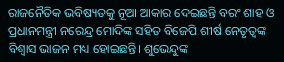ରାଜନୈତିକ ଭବିଷ୍ୟତକୁ ନୂଆ ଆକାର ଦେଇଛନ୍ତି ବରଂ ଶାହ ଓ ପ୍ରଧାନମନ୍ତ୍ରୀ ନରେନ୍ଦ୍ର ମୋଦିଙ୍କ ସହିତ ବିଜେପି ଶୀର୍ଷ ନେତୃତ୍ୱଙ୍କ ବିଶ୍ୱାସ ଭାଜନ ମଧ୍ୟ ହୋଇଛନ୍ତି। ଶୁଭେନ୍ଦୁଙ୍କ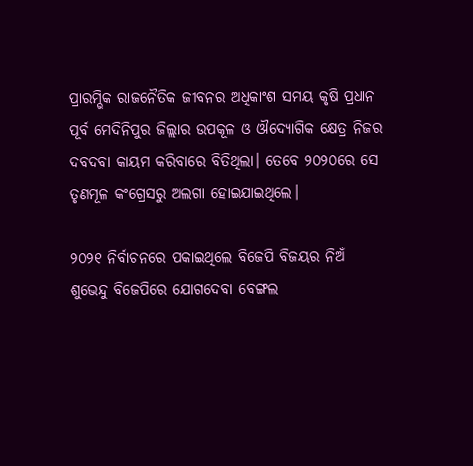ପ୍ରାରମ୍ଭିକ ରାଜନୈତିକ ଜୀବନର ଅଧିକାଂଶ ସମୟ କୃଷି ପ୍ରଧାନ ପୂର୍ବ ମେଦିନିପୁର ଜିଲ୍ଲାର ଉପକୂଳ ଓ ଔଦ୍ୟୋଗିକ କ୍ଷେତ୍ର ନିଜର ଦବଦବା କାୟମ କରିବାରେ ବିତିଥିଲା। ତେବେ ୨୦୨୦ରେ ସେ ତୃଣମୂଳ କଂଗ୍ରେସରୁ ଅଲଗା ହୋଇଯାଇଥିଲେ।

୨୦୨୧ ନିର୍ବାଚନରେ ପକାଇଥିଲେ ବିଜେପି ବିଜୟର ନିଅଁ
ଶୁଭେନ୍ଦୁ ବିଜେପିରେ ଯୋଗଦେବା ବେଙ୍ଗଲ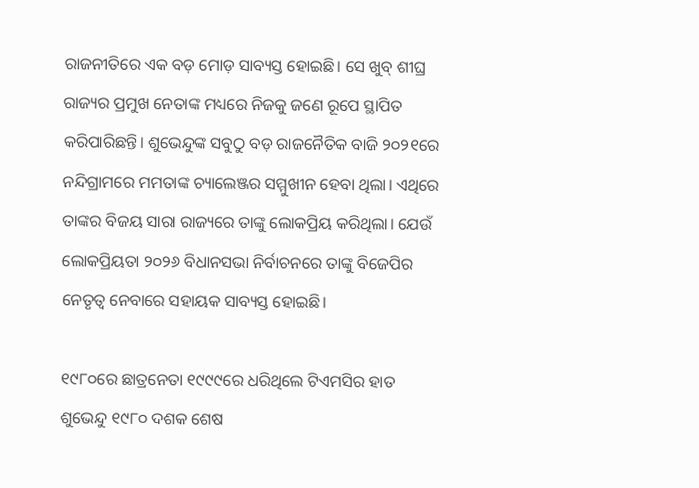ରାଜନୀତିରେ ଏକ ବଡ଼ ମୋଡ଼ ସାବ୍ୟସ୍ତ ହୋଇଛି। ସେ ଖୁବ୍ ଶୀଘ୍ର ରାଜ୍ୟର ପ୍ରମୁଖ ନେତାଙ୍କ ମଧ୍ୟରେ ନିଜକୁ ଜଣେ ରୂପେ ସ୍ଥାପିତ କରିପାରିଛନ୍ତି। ଶୁଭେନ୍ଦୁଙ୍କ ସବୁଠୁ ବଡ଼ ରାଜନୈତିକ ବାଜି ୨୦୨୧ରେ ନନ୍ଦିଗ୍ରାମରେ ମମତାଙ୍କ ଚ୍ୟାଲେଞ୍ଜର ସମ୍ମୁଖୀନ ହେବା ଥିଲା। ଏଥିରେ ତାଙ୍କର ବିଜୟ ସାରା ରାଜ୍ୟରେ ତାଙ୍କୁ ଲୋକପ୍ରିୟ କରିଥିଲା। ଯେଉଁ ଲୋକପ୍ରିୟତା ୨୦୨୬ ବିଧାନସଭା ନିର୍ବାଚନରେ ତାଙ୍କୁ ବିଜେପିର ନେତୃତ୍ୱ ନେବାରେ ସହାୟକ ସାବ୍ୟସ୍ତ ହୋଇଛି।

୧୯୮୦ରେ ଛାତ୍ରନେତା ୧୯୯୯ରେ ଧରିଥିଲେ ଟିଏମସିର ହାତ
ଶୁଭେନ୍ଦୁ ୧୯୮୦ ଦଶକ ଶେଷ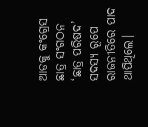ଆଡକୁ କଂଗ୍ରେସ ଛାତ୍ର ସଂଗଠନ ‘ଛାତ୍ର ପରିଷଦ’ ସଦସ୍ୟ ରୂପେ ରାଜନୀତିରେ ପାଦ ଥାପିଥିଲେ।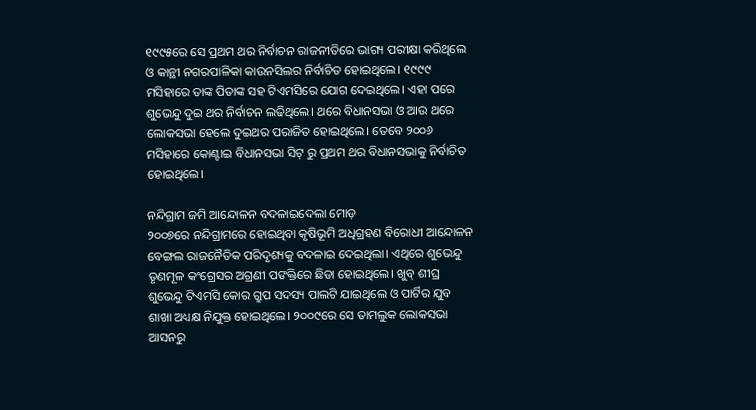୧୯୯୫ରେ ସେ ପ୍ରଥମ ଥର ନିର୍ବାଚନ ରାଜନୀତିରେ ଭାଗ୍ୟ ପରୀକ୍ଷା କରିଥିଲେ ଓ କାନ୍ଥୀ ନଗରପାଳିକା କାଉନସିଲର ନିର୍ବାଚିତ ହୋଇଥିଲେ। ୧୯୯୯ ମସିହାରେ ତାଙ୍କ ପିତାଙ୍କ ସହ ଟିଏମସିରେ ଯୋଗ ଦେଇଥିଲେ। ଏହା ପରେ ଶୁଭେନ୍ଦୁ ଦୁଇ ଥର ନିର୍ବାଚନ ଲଢିଥିଲେ। ଥରେ ବିଧାନସଭା ଓ ଆଉ ଥରେ ଲୋକସଭା ହେଲେ ଦୁଇଥର ପରାଜିତ ହୋଇଥିଲେ। ତେବେ ୨୦୦୬ ମସିହାରେ କୋଣ୍ଟାଇ ବିଧାନସଭା ସିଟ୍ ରୁ ପ୍ରଥମ ଥର ବିଧାନସଭାକୁ ନିର୍ବାଚିତ ହୋଇଥିଲେ।

ନନ୍ଦିଗ୍ରାମ ଜମି ଆନ୍ଦୋଳନ ବଦଳାଇଦେଲା ମୋଡ଼
୨୦୦୭ରେ ନନ୍ଦିଗ୍ରାମରେ ହୋଇଥିବା କୃଷିଭୂମି ଅଧିଗ୍ରହଣ ବିରୋଧୀ ଆନ୍ଦୋଳନ ବେଙ୍ଗଲ ରାଜନୈତିକ ପରିଦୃଶ୍ୟକୁ ବଦଳାଇ ଦେଇଥିଲା। ଏଥିରେ ଶୁଭେନ୍ଦୁ ତୃଣମୂଳ କଂଗ୍ରେସର ଅଗ୍ରଣୀ ପଙକ୍ତିରେ ଛିଡା ହୋଇଥିଲେ। ଖୁବ୍ ଶୀଘ୍ର ଶୁଭେନ୍ଦୁ ଟିଏମସି କୋର ଗ୍ରୁପ ସଦସ୍ୟ ପାଲଟି ଯାଇଥିଲେ ଓ ପାର୍ଟିର ଯୁବ ଶାଖା ଅଧ୍ୟକ୍ଷ ନିଯୁକ୍ତ ହୋଇଥିଲେ। ୨୦୦୯ରେ ସେ ତାମଲୁକ ଲୋକସଭା ଆସନରୁ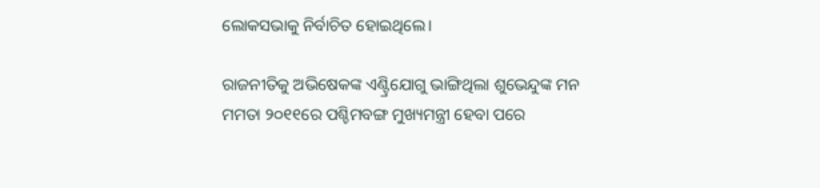ଲୋକସଭାକୁ ନିର୍ବାଚିତ ହୋଇଥିଲେ।

ରାଜନୀତିକୁ ଅଭିଷେକଙ୍କ ଏଣ୍ଟ୍ରିଯୋଗୁ ଭାଙ୍ଗିଥିଲା ଶୁଭେନ୍ଦୁଙ୍କ ମନ
ମମତା ୨୦୧୧ରେ ପଶ୍ଚିମବଙ୍ଗ ମୁଖ୍ୟମନ୍ତ୍ରୀ ହେବା ପରେ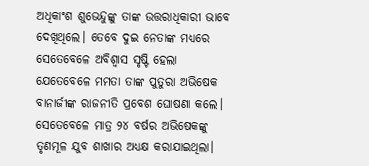ଅଧିକାଂଶ ଶୁଭେନ୍ଦୁଙ୍କୁ ତାଙ୍କ ଉତ୍ତରାଧିକାରୀ ଭାବେ ଦେଖିଥିଲେ। ତେବେ ଦୁଇ ନେତାଙ୍କ ମଧ୍ୟରେ ସେତେବେଳେ ଅବିଶ୍ୱାସ ସୃଷ୍ଟି ହେଲା ଯେତେବେଳେ ମମତା ତାଙ୍କ ପୁତୁରା ଅଭିଷେକ ବାନାର୍ଜୀଙ୍କ ରାଜନୀତି ପ୍ରବେଶ ଘୋଷଣା କଲେ। ସେତେବେଳେ ମାତ୍ର ୨୪ ବର୍ଷର ଅଭିଷେକଙ୍କୁ ତୃଣମୂଳ ଯୁବ ଶାଖାର ଅଧ୍ୟକ୍ଷ କରାଯାଇଥିଲା।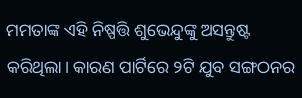ମମତାଙ୍କ ଏହି ନିଷ୍ପତ୍ତି ଶୁଭେନ୍ଦୁଙ୍କୁ ଅସନ୍ତୁଷ୍ଟ କରିଥିଲା। କାରଣ ପାର୍ଟିରେ ୨ଟି ଯୁବ ସଙ୍ଗଠନର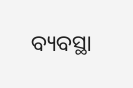ବ୍ୟବସ୍ଥା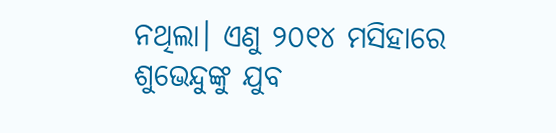ନଥିଲା। ଏଣୁ ୨୦୧୪ ମସିହାରେ ଶୁଭେନ୍ଦୁଙ୍କୁ ଯୁବ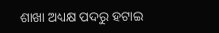ଶାଖା ଅଧ୍ୟକ୍ଷ ପଦରୁ ହଟାଇ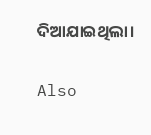ଦିଆଯାଇଥିଲା।

Also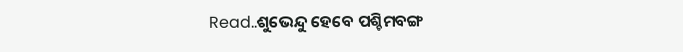Read..ଶୁଭେନ୍ଦୁ ହେବେ ପଶ୍ଚିମବଙ୍ଗ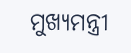ମୁଖ୍ୟମନ୍ତ୍ରୀ